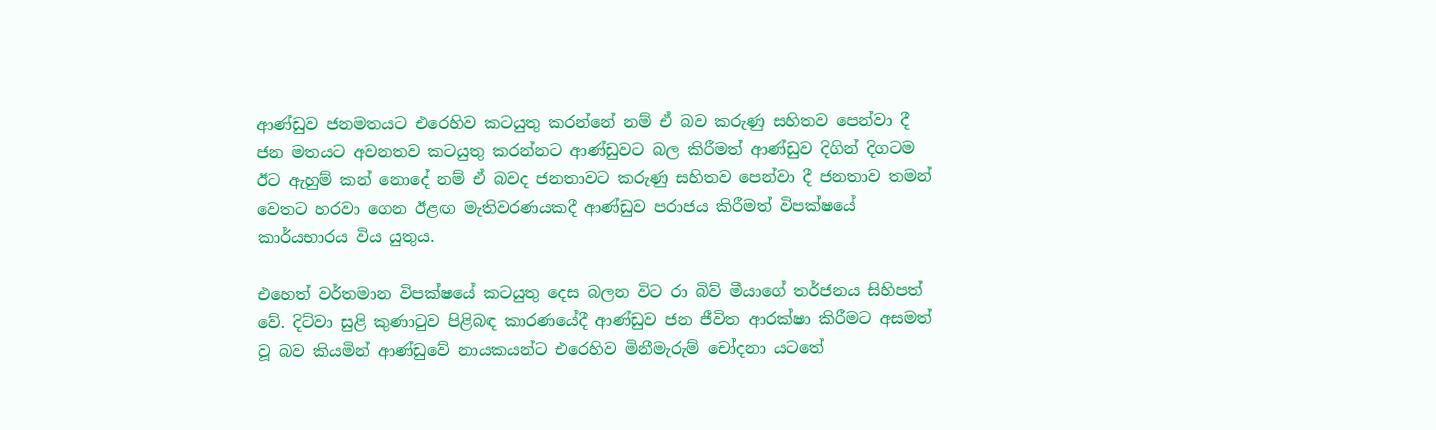ආණ්ඩුව ජනමතයට එරෙහිව කටයුතු කරන්නේ නම් ඒ බව කරුණු සහිතව පෙන්වා දී ජන මතයට අවනතව කටයුතු කරන්නට ආණ්ඩුවට බල කිරීමත් ආණ්ඩුව දිගින් දිගටම ඊට ඇහුම් කන් නොදේ නම් ඒ බවද ජනතාවට කරුණු සහිතව පෙන්වා දී ජනතාව තමන් වෙතට හරවා ගෙන ඊළඟ මැතිවරණයකදී ආණ්ඩුව පරාජය කිරීමත් විපක්ෂයේ කාර්යභාරය විය යුතුය.

එහෙත් වර්තමාන විපක්ෂයේ කටයුතු දෙස බලන විට රා බිව් මීයාගේ තර්ජනය සිහිපත් වේ. දිට්වා සුළි කුණාටුව පිළිබඳ කාරණයේදී ආණ්ඩුව ජන ජීවිත ආරක්ෂා කිරීමට අසමත් වූ බව කියමින් ආණ්ඩුවේ නායකයන්ට එරෙහිව මිනීමැරුම් චෝදනා යටතේ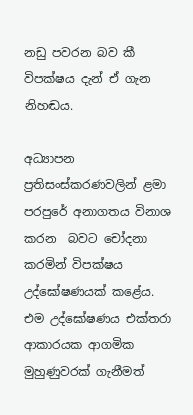නඩු පවරන බව කී විපක්ෂය දැන් ඒ ගැන නිහඬය.

අධ්‍යාපන ප්‍රතිසංස්කරණවලින් ළමා පරපුරේ අනාගතය විනාශ කරන  බවට චෝදනා කරමින් විපක්ෂය උද්ඝෝෂණයක් කළේය. එම උද්ඝෝෂණය එක්තරා ආකාරයක ආගමික මුහුණුවරක් ගැනීමත්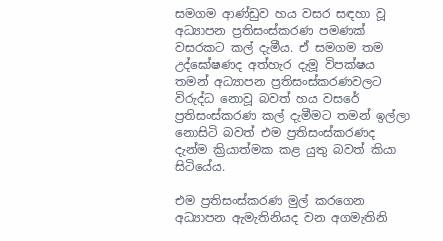සමගම ආණ්ඩුව හය වසර සඳහා වූ අධ්‍යාපන ප්‍රතිසංස්කරණ පමණක් වසරකට කල් දැමීය. ඒ සමගම තම උද්ඝෝෂණද අත්හැර දැමූ විපක්ෂය තමන් අධ්‍යාපන ප්‍රතිසංස්කරණවලට විරුද්ධ නොවූ බවත් හය වසරේ ප්‍රතිසංස්කරණ කල් දැමීමට තමන් ඉල්ලා නොසිටි බවත් එම ප්‍රතිසංස්කරණද දැන්ම ක්‍රියාත්මක කළ යුතු බවත් කියා සිටියේය.

එම ප්‍රතිසංස්කරණ මුල් කරගෙන  අධ්‍යාපන ඇමැතිනියද වන අගමැතිනි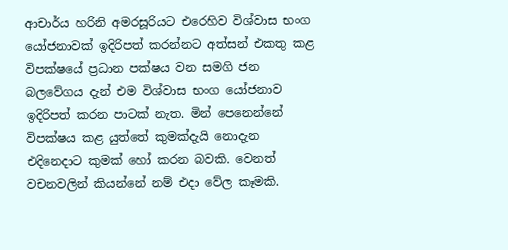ආචාර්ය හරිනි අමරසූරියට එරෙහිව විශ්වාස භංග යෝජනාවක් ඉදිරිපත් කරන්නට අත්සන් එකතු කළ විපක්ෂයේ ප්‍රධාන පක්ෂය වන සමගි ජන බලවේගය දැන් එම විශ්වාස භංග යෝජනාව ඉදිරිපත් කරන පාටක් නැත. මින් පෙනෙන්නේ විපක්ෂය කළ යුත්තේ කුමක්දැයි නොදැන එදිනෙදාට කුමක් හෝ කරන බවකි. වෙනත් වචනවලින් කියන්නේ නම් එදා වේල කෑමකි.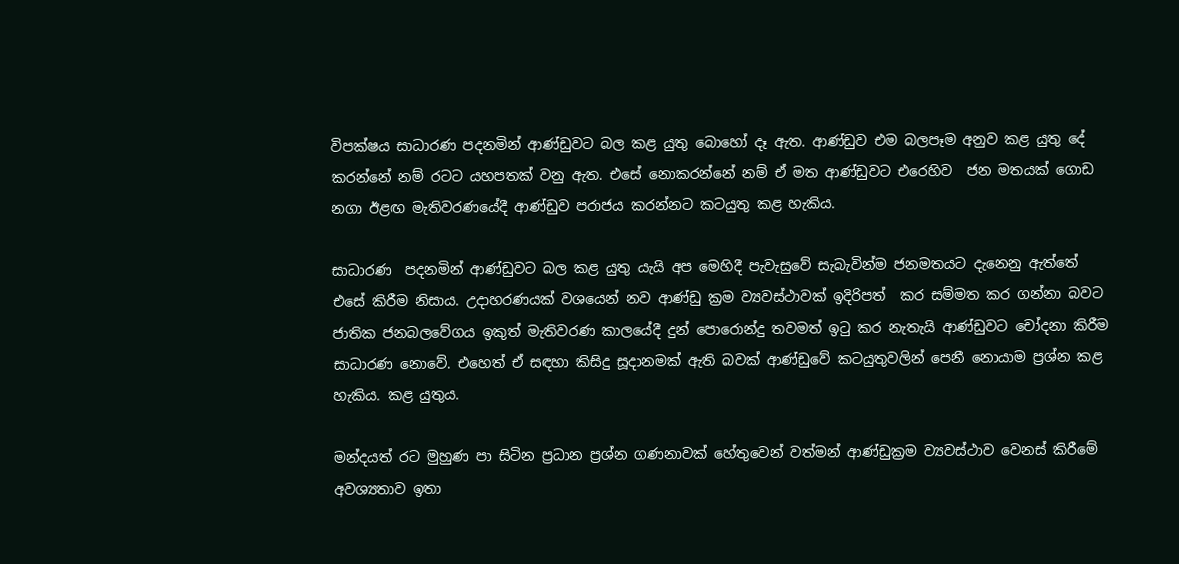විපක්ෂය සාධාරණ පදනමින් ආණ්ඩුවට බල කළ යුතු බොහෝ දෑ ඇත. ආණ්ඩුව එම බලපෑම අනුව කළ යුතු දේ කරන්නේ නම් රටට යහපතක් වනු ඇත. එසේ නොකරන්නේ නම් ඒ මත ආණ්ඩුවට එරෙහිව  ජන මතයක් ගොඩ නගා ඊළඟ මැතිවරණයේදී ආණ්ඩුව පරාජය කරන්නට කටයුතු කළ හැකිය.

සාධාරණ  පදනමින් ආණ්ඩුවට බල කළ යුතු යැයි අප මෙහිදී පැවැසුවේ සැබැවින්ම ජනමතයට දැනෙනු ඇත්තේ එසේ කිරීම නිසාය. උදාහරණයක් වශයෙන් නව ආණ්ඩු ක්‍රම ව්‍යවස්ථාවක් ඉදිරිපත්  කර සම්මත කර ගන්නා බවට ජාතික ජනබලවේගය ඉකුත් මැතිවරණ කාලයේදී දුන් පොරොන්දු තවමත් ඉටු කර නැතැයි ආණ්ඩුවට චෝදනා කිරීම සාධාරණ නොවේ. එහෙත් ඒ සඳහා කිසිදු සූදානමක් ඇති බවක් ආණ්ඩුවේ කටයුතුවලින් පෙනී නොයාම ප්‍රශ්න කළ හැකිය. කළ යුතුය.

මන්දයත් රට මුහුණ පා සිටින ප්‍රධාන ප්‍රශ්න ගණනාවක් හේතුවෙන් වත්මන් ආණ්ඩුක්‍රම ව්‍යවස්ථාව වෙනස් කිරීමේ අවශ්‍යතාව ඉතා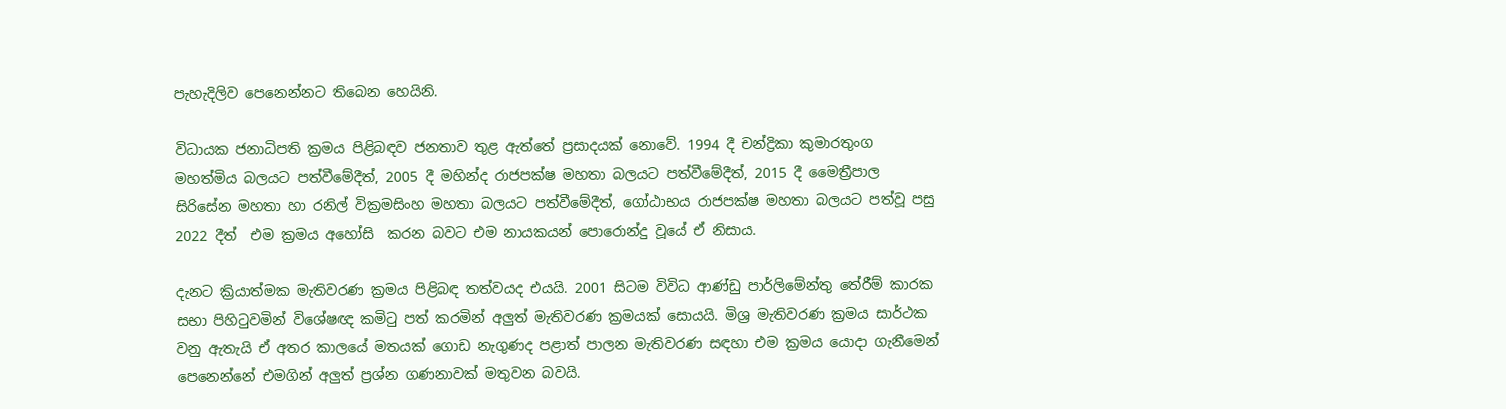පැහැදිලිව පෙනෙන්නට තිබෙන හෙයිනි.

විධායක ජනාධිපති ක්‍රමය පිළිබඳව ජනතාව තුළ ඇත්තේ ප්‍රසාදයක් නොවේ. 1994 දී චන්ද්‍රිකා කුමාරතුංග මහත්මිය බලයට පත්වීමේදීත්, 2005 දී මහින්ද රාජපක්ෂ මහතා බලයට පත්වීමේදීත්, 2015 දී මෛත්‍රීපාල සිරිසේන මහතා හා රනිල් වික්‍රමසිංහ මහතා බලයට පත්වීමේදීත්, ගෝඨාභය රාජපක්ෂ මහතා බලයට පත්වූ පසු 2022 දීත්  එම ක්‍රමය අහෝසි  කරන බවට එම නායකයන් පොරොන්දු වූයේ ඒ නිසාය.

දැනට ක්‍රියාත්මක මැතිවරණ ක්‍රමය පිළිබඳ තත්වයද එයයි. 2001 සිටම විවිධ ආණ්ඩු පාර්ලිමේන්තු තේරීම් කාරක සභා පිහිටුවමින් විශේෂඥ කමිටු පත් කරමින් අලුත් මැතිවරණ ක්‍රමයක් සොයයි. මිශ්‍ර මැතිවරණ ක්‍රමය සාර්ථක වනු ඇතැයි ඒ අතර කාලයේ මතයක් ගොඩ නැගුණද පළාත් පාලන මැතිවරණ සඳහා එම ක්‍රමය යොදා ගැනීමෙන් පෙනෙන්නේ එමගින් අලුත් ප්‍රශ්න ගණනාවක් මතුවන බවයි.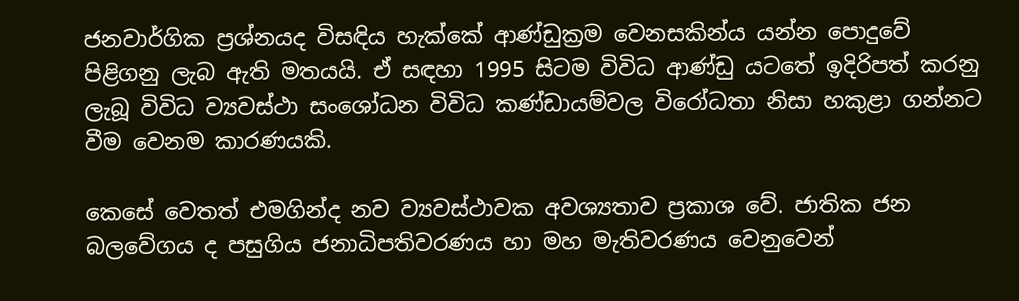ජනවාර්ගික ප්‍රශ්නයද විසඳිය හැක්කේ ආණ්ඩුක්‍රම වෙනසකින්ය යන්න පොදුවේ පිළිගනු ලැබ ඇති මතයයි. ඒ සඳහා 1995 සිටම විවිධ ආණ්ඩු යටතේ ඉදිරිපත් කරනු ලැබූ විවිධ ව්‍යවස්ථා සංශෝධන විවිධ කණ්ඩායම්වල විරෝධතා නිසා හකුළා ගන්නට වීම වෙනම කාරණයකි.

කෙසේ වෙතත් එමගින්ද නව ව්‍යවස්ථාවක අවශ්‍යතාව ප්‍රකාශ වේ. ජාතික ජන බලවේගය ද පසුගිය ජනාධිපතිවරණය හා මහ මැතිවරණය වෙනුවෙන්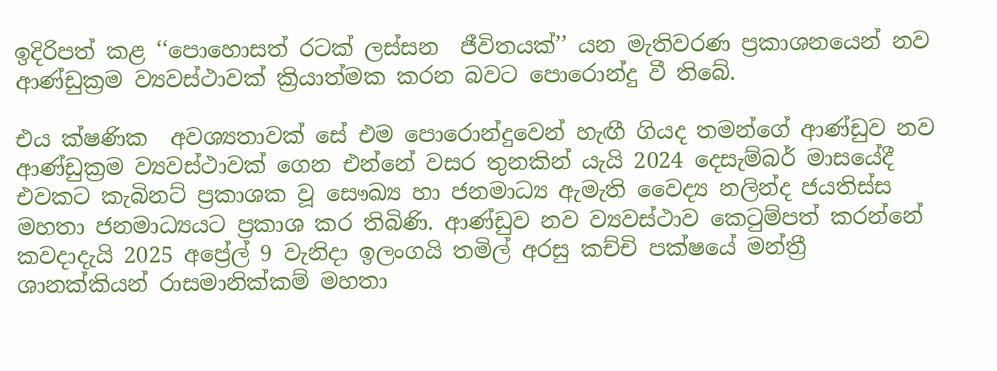ඉදිරිපත් කළ ‘‘පොහොසත් රටක් ලස්සන  ජීවිතයක්’’ යන මැතිවරණ ප්‍රකාශනයෙන් නව ආණ්ඩුක්‍රම ව්‍යවස්ථාවක් ක්‍රියාත්මක කරන බවට පොරොන්දු වී තිබේ.

එය ක්ෂණික  අවශ්‍යතාවක් සේ එම පොරොන්දුවෙන් හැඟී ගියද තමන්ගේ ආණ්ඩුව නව ආණ්ඩුක්‍රම ව්‍යවස්ථාවක් ගෙන එන්නේ වසර තුනකින් යැයි 2024 දෙසැම්බර් මාසයේදී එවකට කැබිනට් ප්‍රකාශක වූ සෞඛ්‍ය හා ජනමාධ්‍ය ඇමැති වෛද්‍ය නලින්ද ජයතිස්ස මහතා ජනමාධ්‍යයට ප්‍රකාශ කර තිබිණි. ආණ්ඩුව නව ව්‍යවස්ථාව කෙටුම්පත් කරන්නේ කවදාදැයි 2025 අප්‍රේල් 9 වැනිදා ඉලංගයි තමිල් අරසු කච්චි පක්ෂයේ මන්ත්‍රී ශානක්කියන් රාසමානික්කම් මහතා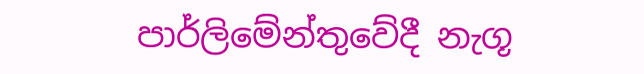පාර්ලිමේන්තුවේදී නැගූ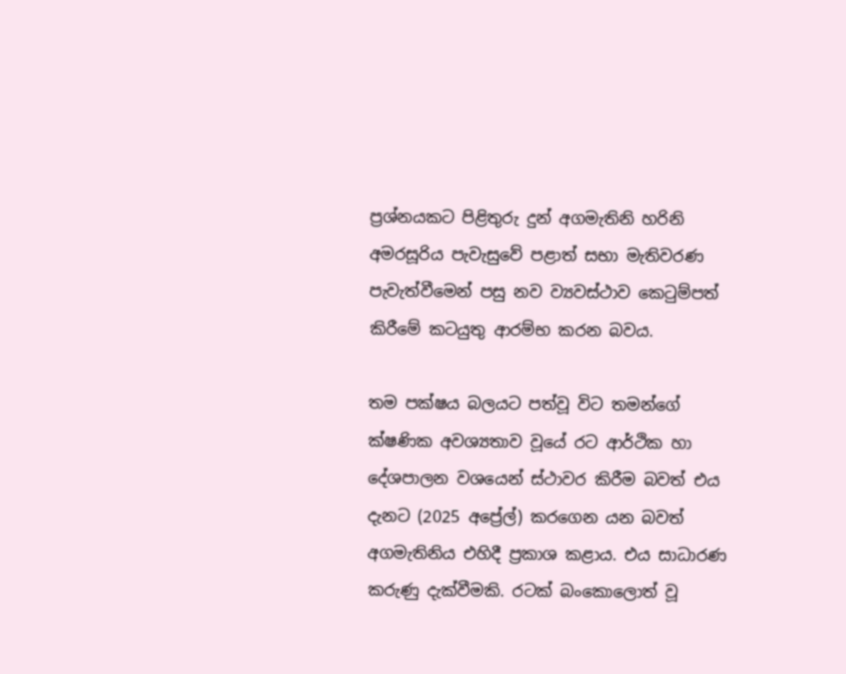ප්‍රශ්නයකට පිළිතුරු දුන් අගමැතිනි හරිනි අමරසූරිය පැවැසුවේ පළාත් සභා මැතිවරණ පැවැත්වීමෙන් පසු නව ව්‍යවස්ථාව කෙටුම්පත් කිරීමේ කටයුතු ආරම්භ කරන බවය.

තම පක්ෂය බලයට පත්වූ විට තමන්ගේ ක්ෂණික අවශ්‍යතාව වූයේ රට ආර්ථික හා දේශපාලන වශයෙන් ස්ථාවර කිරීම බවත් එය දැනට (2025 අප්‍රේල්) කරගෙන යන බවත් අගමැතිනිය එහිදී ප්‍රකාශ කළාය. එය සාධාරණ කරුණු දැක්වීමකි. රටක් බංකොලොත් වූ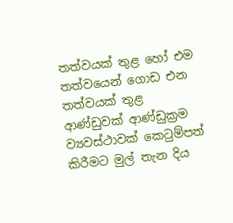තත්වයක් තුළ හෝ එම තත්වයෙන් ගොඩ එන තත්වයක් තුළ ආණ්ඩුවක් ආණ්ඩුක්‍රම ව්‍යවස්ථාවක් කෙටුම්පත් කිරීමට මුල් තැන දිය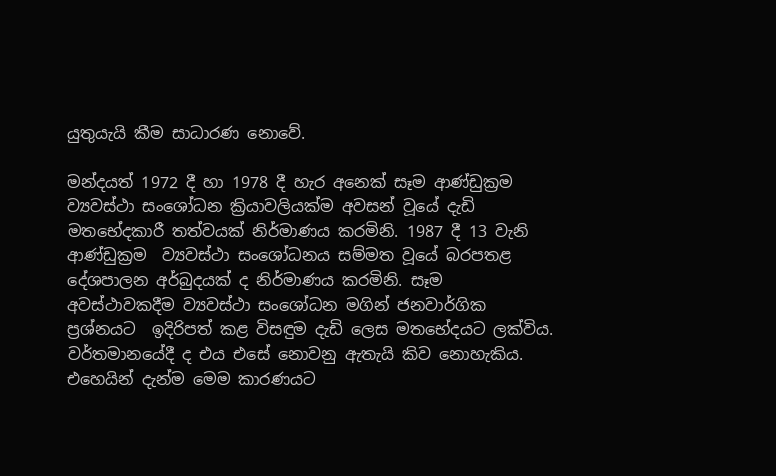යුතුයැයි කීම සාධාරණ නොවේ.

මන්දයත් 1972 දී හා 1978 දී හැර අනෙක් සෑම ආණ්ඩුක්‍රම ව්‍යවස්ථා සංශෝධන ක්‍රියාවලියක්ම අවසන් වූයේ දැඩි මතභේදකාරී තත්වයක් නිර්මාණය කරමිනි. 1987 දී 13 වැනි ආණ්ඩුක්‍රම  ව්‍යවස්ථා සංශෝධනය සම්මත වූයේ බරපතළ  දේශපාලන අර්බුදයක් ද නිර්මාණය කරමිනි. සෑම අවස්ථාවකදීම ව්‍යවස්ථා සංශෝධන මගින් ජනවාර්ගික ප්‍රශ්නයට  ඉදිරිපත් කළ විසඳුම දැඩි ලෙස මතභේදයට ලක්විය. වර්තමානයේදී ද එය එසේ නොවනු ඇතැයි කිව නොහැකිය. එහෙයින් දැන්ම මෙම කාරණයට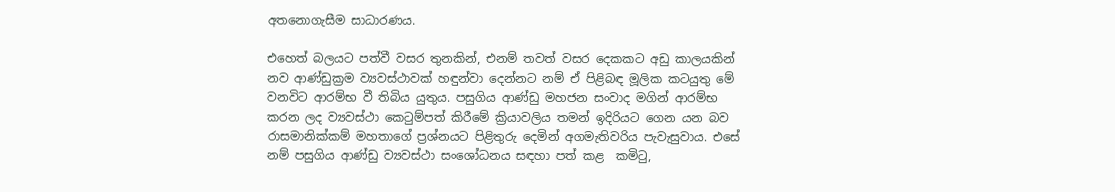අතනොගැසීම සාධාරණය.

එහෙත් බලයට පත්වී වසර තුනකින්, එනම් තවත් වසර දෙකකට අඩු කාලයකින් නව ආණ්ඩුක්‍රම ව්‍යවස්ථාවක් හඳුන්වා දෙන්නට නම් ඒ පිළිබඳ මූලික කටයුතු මේ වනවිට ආරම්භ වී තිබිය යුතුය. පසුගිය ආණ්ඩු මහජන සංවාද මගින් ආරම්භ කරන ලද ව්‍යවස්ථා කෙටුම්පත් කිරීමේ ක්‍රියාවලිය තමන් ඉදිරියට ගෙන යන බව රාසමානික්කම් මහතාගේ ප්‍රශ්නයට පිළිතුරු දෙමින් අගමැතිවරිය පැවැසුවාය. එසේ නම් පසුගිය ආණ්ඩු ව්‍යවස්ථා සංශෝධනය සඳහා පත් කළ  කමිටු,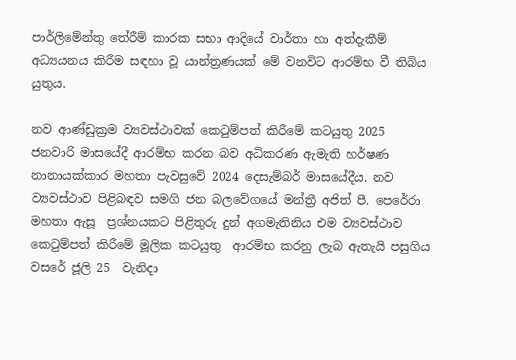පාර්ලිමේන්තු තේරීම් කාරක සභා ආදියේ වාර්තා හා අත්දැකීම් අධ්‍යයනය කිරීම සඳහා වූ යාන්ත්‍රණයක් මේ වනවිට ආරම්භ වී තිබිය යුතුය.

නව ආණ්ඩුක්‍රම ව්‍යවස්ථාවක් කෙටුම්පත් කිරීමේ කටයුතු 2025 ජනවාරි මාසයේදී ආරම්භ කරන බව අධිකරණ ඇමැති හර්ෂණ නානායක්කාර මහතා පැවසුවේ 2024 දෙසැම්බර් මාසයේදීය. නව ව්‍යවස්ථාව පිළිබඳව සමගි ජන බලවේගයේ මන්ත්‍රී අජිත් පී. පෙරේරා මහතා ඇසූ  ප්‍රශ්නයකට පිළිතුරු දුන් අගමැතිනිය එම ව්‍යවස්ථාව කෙටුම්පත් කිරීමේ මූලික කටයුතු  ආරම්භ කරනු ලැබ ඇතැයි පසුගිය වසරේ ජූලි 25  වැනිදා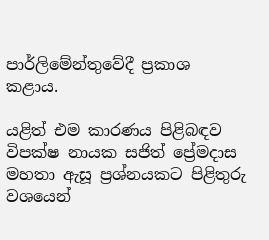පාර්ලිමේන්තුවේදී ප්‍රකාශ කළාය.

යළිත් එම කාරණය පිළිබඳව විපක්ෂ නායක සජිත් ප්‍රේමදාස මහතා ඇසූ ප්‍රශ්නයකට පිළිතුරු වශයෙන්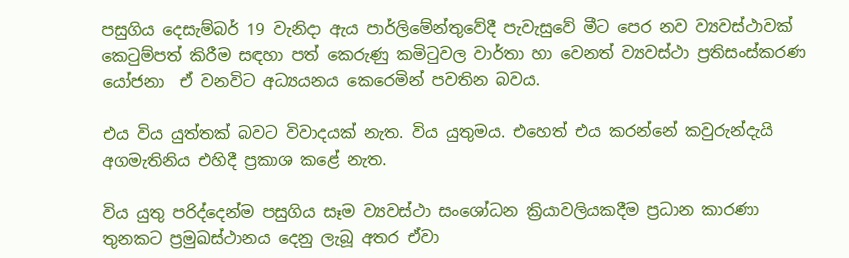පසුගිය දෙසැම්බර් 19 වැනිදා ඇය පාර්ලිමේන්තුවේදී පැවැසුවේ මීට පෙර නව ව්‍යවස්ථාවක් කෙටුම්පත් කිරීම සඳහා පත් කෙරුණු කමිටුවල වාර්තා හා වෙනත් ව්‍යවස්ථා ප්‍රතිසංස්කරණ යෝජනා  ඒ වනවිට අධ්‍යයනය කෙරෙමින් පවතින බවය.

එය විය යුත්තක් බවට විවාදයක් නැත. විය යුතුමය. එහෙත් එය කරන්නේ කවුරුන්දැයි අගමැතිනිය එහිදී ප්‍රකාශ කළේ නැත.

විය යුතු පරිද්දෙන්ම පසුගිය සෑම ව්‍යවස්ථා සංශෝධන ක්‍රියාවලියකදීම ප්‍රධාන කාරණා තුනකට ප්‍රමුඛස්ථානය දෙනු ලැබූ අතර ඒවා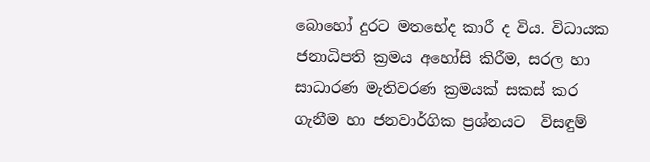බොහෝ දුරට මතභේද කාරී ද විය. විධායක ජනාධිපති ක්‍රමය අහෝසි කිරීම, සරල හා සාධාරණ මැතිවරණ ක්‍රමයක් සකස් කර ගැනීම හා ජනවාර්ගික ප්‍රශ්නයට  විසඳුම්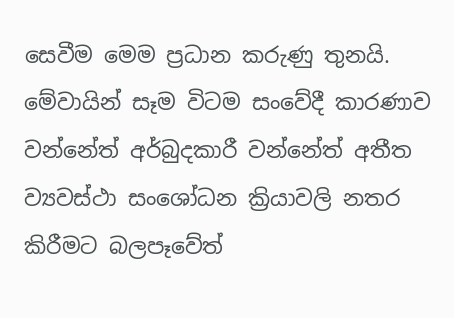සෙවීම මෙම ප්‍රධාන කරුණු තුනයි. මේවායින් සෑම විටම සංවේදී කාරණාව වන්නේත් අර්බුදකාරී වන්නේත් අතීත ව්‍යවස්ථා සංශෝධන ක්‍රියාවලි නතර කිරීමට බලපෑවේත්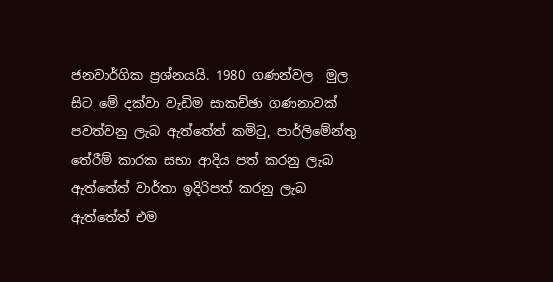ජනවාර්ගික ප්‍රශ්නයයි. 1980 ගණන්වල  මුල සිට මේ දක්වා වැඩිම සාකච්ඡා ගණනාවක් පවත්වනු ලැබ ඇත්තේත් කමිටු, පාර්ලිමේන්තු තේරීම් කාරක සභා ආදිය පත් කරනු ලැබ ඇත්තේත් වාර්තා ඉදිරිපත් කරනු ලැබ ඇත්තේත් එම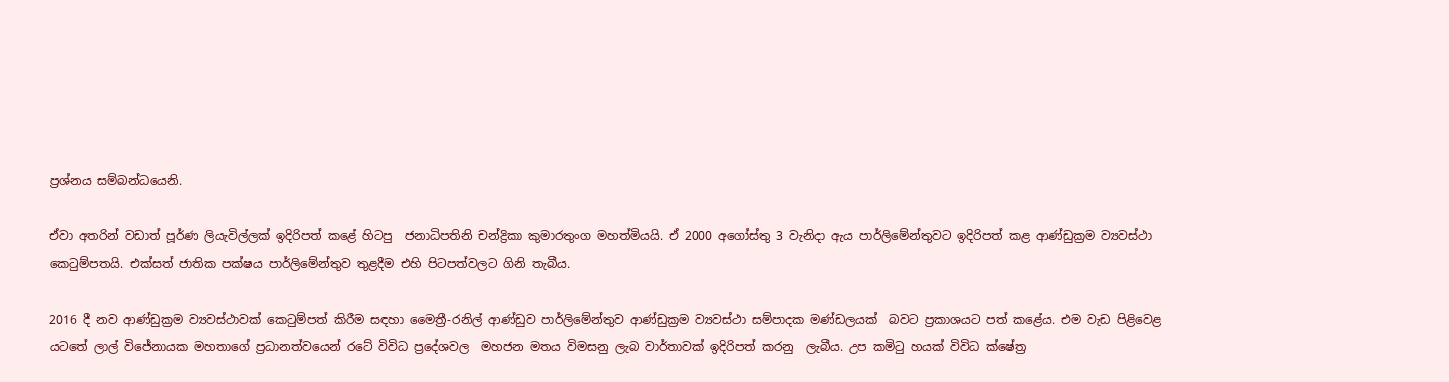ප්‍රශ්නය සම්බන්ධයෙනි.

ඒවා අතරින් වඩාත් පූර්ණ ලියැවිල්ලක් ඉදිරිපත් කළේ හිටපු  ජනාධිපතිනි චන්ද්‍රිකා කුමාරතුංග මහත්මියයි. ඒ 2000 අගෝස්තු 3 වැනිදා ඇය පාර්ලිමේන්තුවට ඉදිරිපත් කළ ආණ්ඩුක්‍රම ව්‍යවස්ථා කෙටුම්පතයි. එක්සත් ජාතික පක්ෂය පාර්ලිමේන්තුව තුළදීම එහි පිටපත්වලට ගිනි තැබීය.

2016 දී නව ආණ්ඩුක්‍රම ව්‍යවස්ථාවක් කෙටුම්පත් කිරීම සඳහා මෛත්‍රී-රනිල් ආණ්ඩුව පාර්ලිමේන්තුව ආණ්ඩුක්‍රම ව්‍යවස්ථා සම්පාදක මණ්ඩලයක්  බවට ප්‍රකාශයට පත් කළේය. එම වැඩ පිළිවෙළ යටතේ ලාල් විජේනායක මහතාගේ ප්‍රධානත්වයෙන් රටේ විවිධ ප්‍රදේශවල  මහජන මතය විමසනු ලැබ වාර්තාවක් ඉදිරිපත් කරනු  ලැබීය. උප කමිටු හයක් විවිධ ක්ෂේත්‍ර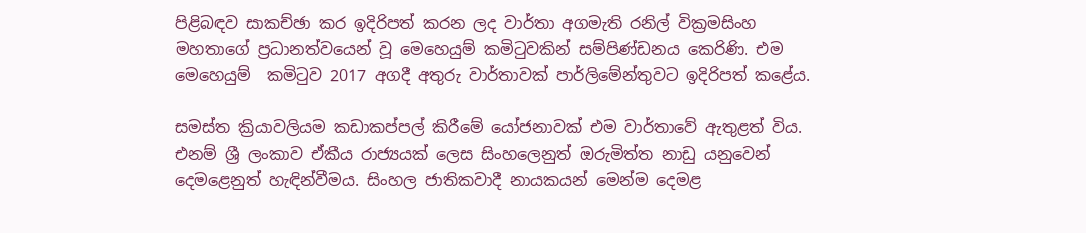පිළිබඳව සාකච්ඡා කර ඉදිරිපත් කරන ලද වාර්තා අගමැති රනිල් වික්‍රමසිංහ මහතාගේ ප්‍රධානත්වයෙන් වූ මෙහෙයුම් කමිටුවකින් සම්පිණ්ඩනය කෙරිණි. එම මෙහෙයුම්  කමිටුව 2017 අගදී අතුරු වාර්තාවක් පාර්ලිමේන්තුවට ඉදිරිපත් කළේය.

සමස්ත ක්‍රියාවලියම කඩාකප්පල් කිරීමේ යෝජනාවක් එම වාර්තාවේ ඇතුළත් විය. එනම් ශ්‍රී ලංකාව ඒකීය රාජ්‍යයක් ලෙස සිංහලෙනුත් ඔරුමිත්ත නාඩු යනුවෙන් දෙමළෙනුත් හැඳින්වීමය. සිංහල ජාතිකවාදී නායකයන් මෙන්ම දෙමළ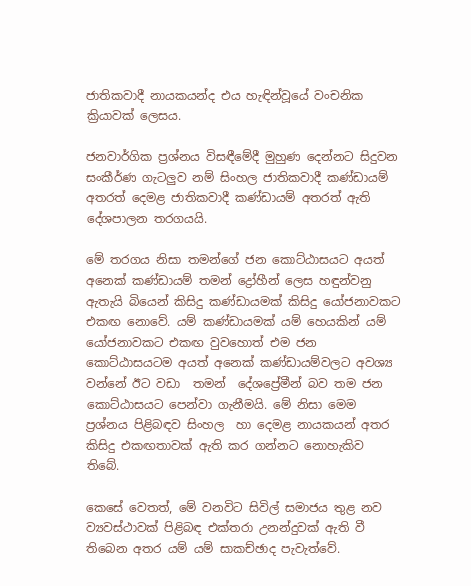ජාතිකවාදී නායකයන්ද එය හැඳින්වූයේ වංචනික ක්‍රියාවක් ලෙසය.

ජනවාර්ගික ප්‍රශ්නය විසඳීමේදී මුහුණ දෙන්නට සිදුවන සංකීර්ණ ගැටලුව නම් සිංහල ජාතිකවාදී කණ්ඩායම් අතරත් දෙමළ ජාතිකවාදී කණ්ඩායම් අතරත් ඇති දේශපාලන තරගයයි.

මේ තරගය නිසා තමන්ගේ ජන කොට්ඨාසයට අයත් අනෙක් කණ්ඩායම් තමන් ද්‍රෝහීන් ලෙස හඳුන්වනු ඇතැයි බියෙන් කිසිදු කණ්ඩායමක් කිසිදු යෝජනාවකට එකඟ නොවේ. යම් කණ්ඩායමක් යම් හෙයකින් යම් යෝජනාවකට එකඟ වුවහොත් එම ජන කොට්ඨාසයටම අයත් අනෙක් කණ්ඩායම්වලට අවශ්‍ය වන්නේ ඊට වඩා  තමන්  දේශප්‍රේමීන් බව තම ජන කොට්ඨාසයට පෙන්වා ගැනීමයි. මේ නිසා මෙම ප්‍රශ්නය පිළිබඳව සිංහල  හා දෙමළ නායකයන් අතර කිසිදු එකඟතාවක් ඇති කර ගන්නට නොහැකිව තිබේ.

කෙසේ වෙතත්, මේ වනවිට සිවිල් සමාජය තුළ නව ව්‍යවස්ථාවක් පිළිබඳ එක්තරා උනන්දුවක් ඇති වී තිබෙන අතර යම් යම් සාකච්ඡාද පැවැත්වේ.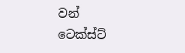වන් ටෙක්ස්ට්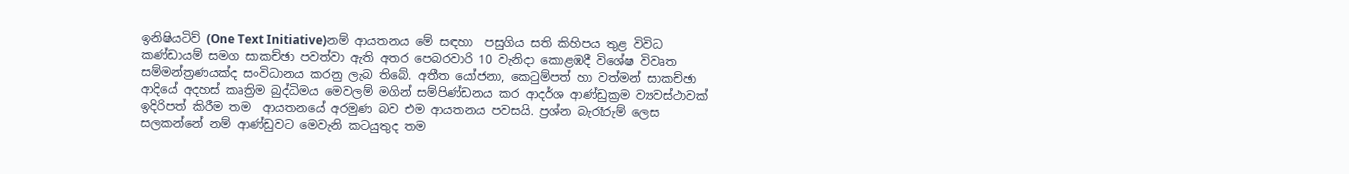ඉනිෂියටිව් (One Text Initiative)නම් ආයතනය මේ සඳහා  පසුගිය සති කිහිපය තුළ විවිධ කණ්ඩායම් සමග සාකච්ඡා පවත්වා ඇති අතර පෙබරවාරි 10 වැනිදා කොළඹදී විශේෂ විවෘත  සම්මන්ත්‍රණයක්ද සංවිධානය කරනු ලැබ තිබේ. අතීත යෝජනා, කෙටුම්පත් හා වත්මන් සාකච්ඡා ආදියේ අදහස් කෘත්‍රිම බුද්ධිමය මෙවලම් මගින් සම්පිණ්ඩනය කර ආදර්ශ ආණ්ඩුක්‍රම ව්‍යවස්ථාවක් ඉදිරිපත් කිරීම තම  ආයතනයේ අරමුණ බව එම ආයතනය පවසයි. ප්‍රශ්න බැරෑරුම් ලෙස සලකන්නේ නම් ආණ්ඩුවට මෙවැනි කටයුතුද තම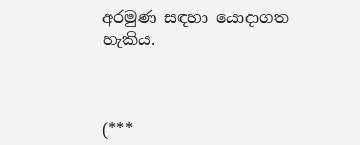අරමුණ සඳහා යොදාගත හැකිය.



(***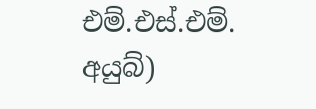එම්.එස්.එම්. අයුබ්)